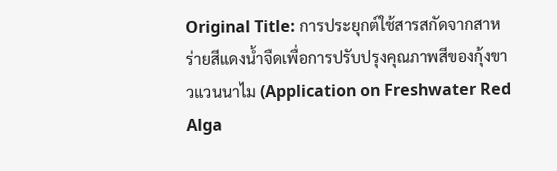Original Title: การประยุกต์ใช้สารสกัดจากสาหร่ายสีแดงน้ำจืดเพื่อการปรับปรุงคุณภาพสีของกุ้งขาวแวนนาไม (Application on Freshwater Red Alga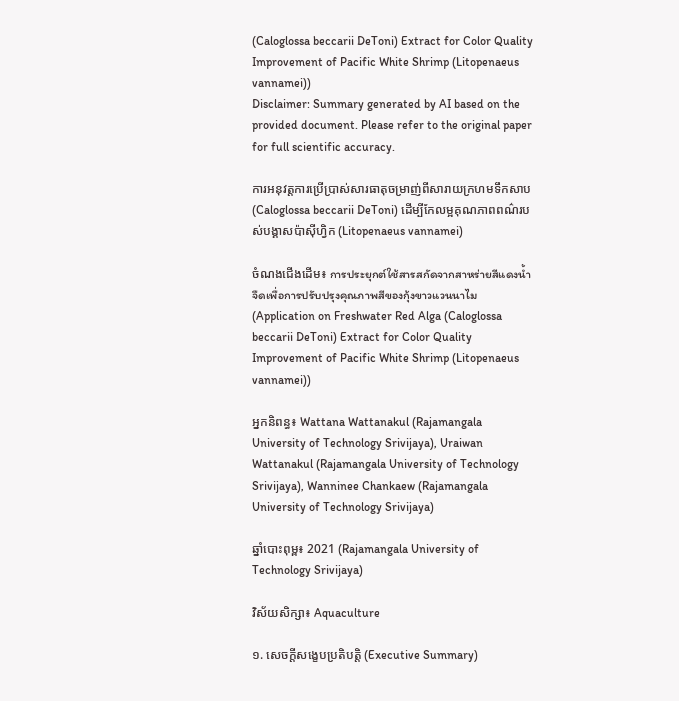(Caloglossa beccarii DeToni) Extract for Color Quality Improvement of Pacific White Shrimp (Litopenaeus vannamei))
Disclaimer: Summary generated by AI based on the provided document. Please refer to the original paper for full scientific accuracy.

ការអនុវត្តការប្រើប្រាស់សារធាតុចម្រាញ់ពីសារាយក្រហមទឹកសាប (Caloglossa beccarii DeToni) ដើម្បីកែលម្អគុណភាពពណ៌របស់បង្គាសប៉ាស៊ីហ្វិក (Litopenaeus vannamei)

ចំណងជើងដើម៖ การประยุกต์ใช้สารสกัดจากสาหร่ายสีแดงน้ำจืดเพื่อการปรับปรุงคุณภาพสีของกุ้งขาวแวนนาไม (Application on Freshwater Red Alga (Caloglossa beccarii DeToni) Extract for Color Quality Improvement of Pacific White Shrimp (Litopenaeus vannamei))

អ្នកនិពន្ធ៖ Wattana Wattanakul (Rajamangala University of Technology Srivijaya), Uraiwan Wattanakul (Rajamangala University of Technology Srivijaya), Wanninee Chankaew (Rajamangala University of Technology Srivijaya)

ឆ្នាំបោះពុម្ព៖ 2021 (Rajamangala University of Technology Srivijaya)

វិស័យសិក្សា៖ Aquaculture

១. សេចក្តីសង្ខេបប្រតិបត្តិ (Executive Summary)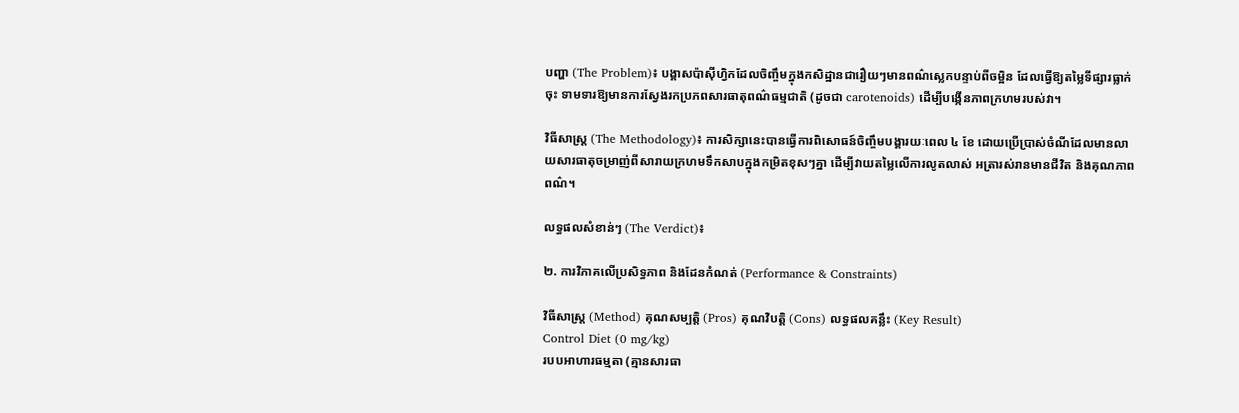បញ្ហា (The Problem)៖ បង្គាសប៉ាស៊ីហ្វិកដែលចិញ្ចឹមក្នុងកសិដ្ឋានជារឿយៗមានពណ៌ស្លេកបន្ទាប់ពីចម្អិន ដែលធ្វើឱ្យតម្លៃទីផ្សារធ្លាក់ចុះ ទាមទារឱ្យមានការស្វែងរកប្រភពសារធាតុពណ៌ធម្មជាតិ (ដូចជា carotenoids) ដើម្បីបង្កើនភាពក្រហមរបស់វា។

វិធីសាស្ត្រ (The Methodology)៖ ការសិក្សានេះបានធ្វើការពិសោធន៍ចិញ្ចឹមបង្គារយៈពេល ៤ ខែ ដោយប្រើប្រាស់ចំណីដែលមានលាយសារធាតុចម្រាញ់ពីសារាយក្រហមទឹកសាបក្នុងកម្រិតខុសៗគ្នា ដើម្បីវាយតម្លៃលើការលូតលាស់ អត្រារស់រានមានជីវិត និងគុណភាពពណ៌។

លទ្ធផលសំខាន់ៗ (The Verdict)៖

២. ការវិភាគលើប្រសិទ្ធភាព និងដែនកំណត់ (Performance & Constraints)

វិធីសាស្ត្រ (Method) គុណសម្បត្តិ (Pros) គុណវិបត្តិ (Cons) លទ្ធផលគន្លឹះ (Key Result)
Control Diet (0 mg/kg)
របបអាហារធម្មតា (គ្មានសារធា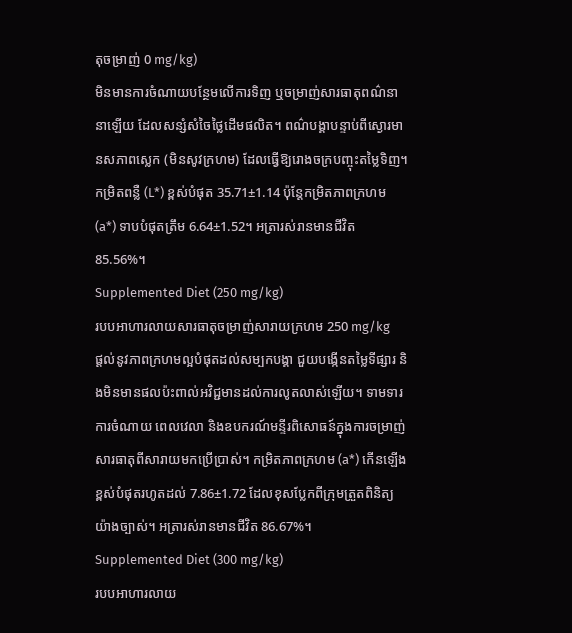តុចម្រាញ់ 0 mg/kg)
មិនមានការចំណាយបន្ថែមលើការទិញ ឬចម្រាញ់សារធាតុពណ៌នានាឡើយ ដែលសន្សំសំចៃថ្លៃដើមផលិត។ ពណ៌បង្គាបន្ទាប់ពីស្ងោរមានសភាពស្លេក (មិនសូវក្រហម) ដែលធ្វើឱ្យរោងចក្របញ្ចុះតម្លៃទិញ។ កម្រិតពន្លឺ (L*) ខ្ពស់បំផុត 35.71±1.14 ប៉ុន្តែកម្រិតភាពក្រហម (a*) ទាបបំផុតត្រឹម 6.64±1.52។ អត្រារស់រានមានជីវិត 85.56%។
Supplemented Diet (250 mg/kg)
របបអាហារលាយសារធាតុចម្រាញ់សារាយក្រហម 250 mg/kg
ផ្តល់នូវភាពក្រហមល្អបំផុតដល់សម្បកបង្គា ជួយបង្កើនតម្លៃទីផ្សារ និងមិនមានផលប៉ះពាល់អវិជ្ជមានដល់ការលូតលាស់ឡើយ។ ទាមទារការចំណាយ ពេលវេលា និងឧបករណ៍មន្ទីរពិសោធន៍ក្នុងការចម្រាញ់សារធាតុពីសារាយមកប្រើប្រាស់។ កម្រិតភាពក្រហម (a*) កើនឡើងខ្ពស់បំផុតរហូតដល់ 7.86±1.72 ដែលខុសប្លែកពីក្រុមត្រួតពិនិត្យយ៉ាងច្បាស់។ អត្រារស់រានមានជីវិត 86.67%។
Supplemented Diet (300 mg/kg)
របបអាហារលាយ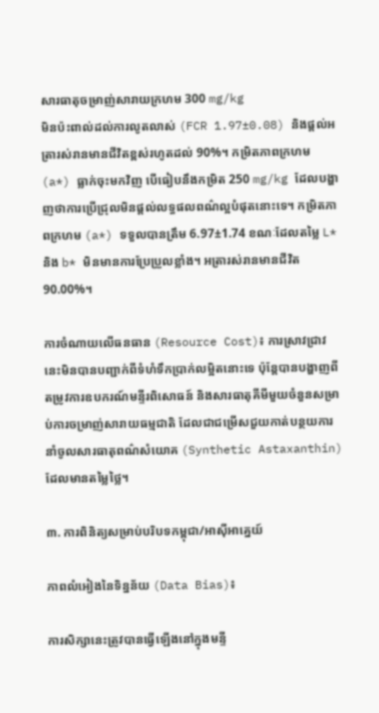សារធាតុចម្រាញ់សារាយក្រហម 300 mg/kg
មិនប៉ះពាល់ដល់ការលូតលាស់ (FCR 1.97±0.08) និងផ្តល់អត្រារស់រានមានជីវិតខ្ពស់រហូតដល់ 90%។ កម្រិតភាពក្រហម (a*) ធ្លាក់ចុះមកវិញ បើធៀបនឹងកម្រិត 250 mg/kg ដែលបង្ហាញថាការប្រើជ្រុលមិនផ្តល់លទ្ធផលពណ៌ល្អបំផុតនោះទេ។ កម្រិតភាពក្រហម (a*) ទទួលបានត្រឹម 6.97±1.74 ខណៈដែលតម្លៃ L* និង b* មិនមានការប្រែប្រួលខ្លាំង។ អត្រារស់រានមានជីវិត 90.00%។

ការចំណាយលើធនធាន (Resource Cost)៖ ការស្រាវជ្រាវនេះមិនបានបញ្ជាក់ពីទំហំទឹកប្រាក់លម្អិតនោះទេ ប៉ុន្តែបានបង្ហាញពីតម្រូវការឧបករណ៍មន្ទីរពិសោធន៍ និងសារធាតុគីមីមួយចំនួនសម្រាប់ការចម្រាញ់សារាយធម្មជាតិ ដែលជាជម្រើសជួយកាត់បន្ថយការនាំចូលសារធាតុពណ៌សំយោគ (Synthetic Astaxanthin) ដែលមានតម្លៃថ្លៃ។

៣. ការពិនិត្យសម្រាប់បរិបទកម្ពុជា/អាស៊ីអាគ្នេយ៍

ភាពលំអៀងនៃទិន្នន័យ (Data Bias)៖

ការសិក្សានេះត្រូវបានធ្វើឡើងនៅក្នុងមន្ទី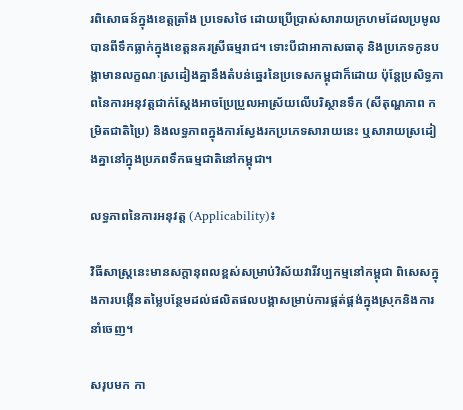រពិសោធន៍ក្នុងខេត្តត្រាំង ប្រទេសថៃ ដោយប្រើប្រាស់សារាយក្រហមដែលប្រមូលបានពីទឹកធ្លាក់ក្នុងខេត្តនគរស្រីធម្មរាជ។ ទោះបីជាអាកាសធាតុ និងប្រភេទកូនបង្គាមានលក្ខណៈស្រដៀងគ្នានឹងតំបន់ឆ្នេរនៃប្រទេសកម្ពុជាក៏ដោយ ប៉ុន្តែប្រសិទ្ធភាពនៃការអនុវត្តជាក់ស្តែងអាចប្រែប្រួលអាស្រ័យលើបរិស្ថានទឹក (សីតុណ្ហភាព កម្រិតជាតិប្រៃ) និងលទ្ធភាពក្នុងការស្វែងរកប្រភេទសារាយនេះ ឬសារាយស្រដៀងគ្នានៅក្នុងប្រភពទឹកធម្មជាតិនៅកម្ពុជា។

លទ្ធភាពនៃការអនុវត្ត (Applicability)៖

វិធីសាស្ត្រនេះមានសក្តានុពលខ្ពស់សម្រាប់វិស័យវារីវប្បកម្មនៅកម្ពុជា ពិសេសក្នុងការបង្កើនតម្លៃបន្ថែមដល់ផលិតផលបង្គាសម្រាប់ការផ្គត់ផ្គង់ក្នុងស្រុកនិងការនាំចេញ។

សរុបមក កា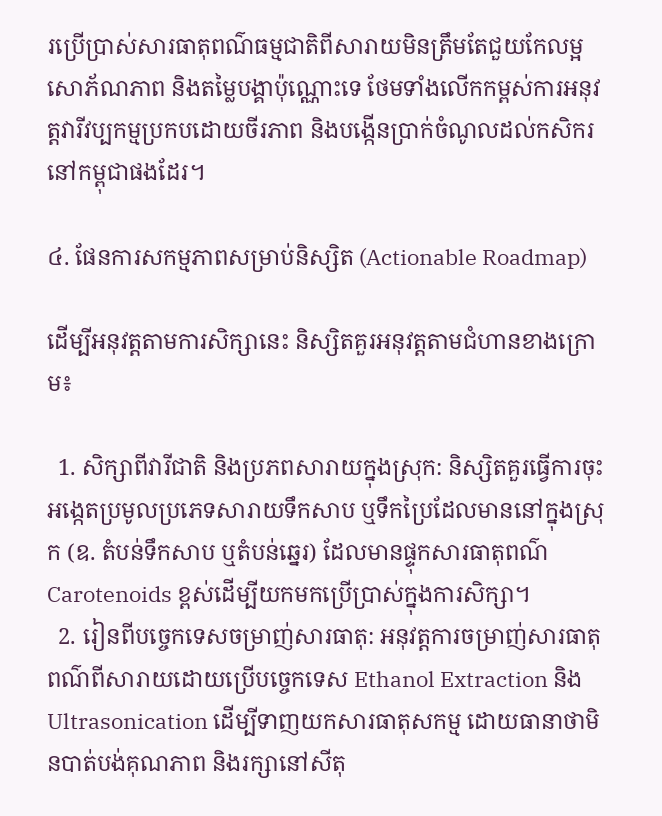រប្រើប្រាស់សារធាតុពណ៌ធម្មជាតិពីសារាយមិនត្រឹមតែជួយកែលម្អសោភ័ណភាព និងតម្លៃបង្គាប៉ុណ្ណោះទេ ថែមទាំងលើកកម្ពស់ការអនុវត្តវារីវប្បកម្មប្រកបដោយចីរភាព និងបង្កើនប្រាក់ចំណូលដល់កសិករនៅកម្ពុជាផងដែរ។

៤. ផែនការសកម្មភាពសម្រាប់និស្សិត (Actionable Roadmap)

ដើម្បីអនុវត្តតាមការសិក្សានេះ និស្សិតគួរអនុវត្តតាមជំហានខាងក្រោម៖

  1. សិក្សាពីវារីជាតិ និងប្រភពសារាយក្នុងស្រុក: និស្សិតគួរធ្វើការចុះអង្កេតប្រមូលប្រភេទសារាយទឹកសាប ឬទឹកប្រៃដែលមាននៅក្នុងស្រុក (ឧ. តំបន់ទឹកសាប ឬតំបន់ឆ្នេរ) ដែលមានផ្ទុកសារធាតុពណ៌ Carotenoids ខ្ពស់ដើម្បីយកមកប្រើប្រាស់ក្នុងការសិក្សា។
  2. រៀនពីបច្ចេកទេសចម្រាញ់សារធាតុ: អនុវត្តការចម្រាញ់សារធាតុពណ៌ពីសារាយដោយប្រើបច្ចេកទេស Ethanol Extraction និង Ultrasonication ដើម្បីទាញយកសារធាតុសកម្ម ដោយធានាថាមិនបាត់បង់គុណភាព និងរក្សានៅសីតុ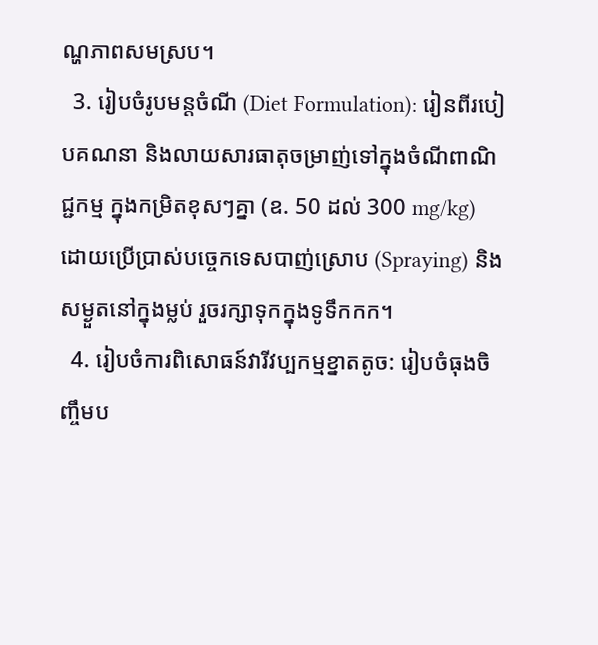ណ្ហភាពសមស្រប។
  3. រៀបចំរូបមន្តចំណី (Diet Formulation): រៀនពីរបៀបគណនា និងលាយសារធាតុចម្រាញ់ទៅក្នុងចំណីពាណិជ្ជកម្ម ក្នុងកម្រិតខុសៗគ្នា (ឧ. 50 ដល់ 300 mg/kg) ដោយប្រើប្រាស់បច្ចេកទេសបាញ់ស្រោប (Spraying) និងសម្ងួតនៅក្នុងម្លប់ រួចរក្សាទុកក្នុងទូទឹកកក។
  4. រៀបចំការពិសោធន៍វារីវប្បកម្មខ្នាតតូច: រៀបចំធុងចិញ្ចឹមប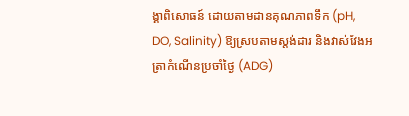ង្គាពិសោធន៍ ដោយតាមដានគុណភាពទឹក (pH, DO, Salinity) ឱ្យស្របតាមស្តង់ដារ និងវាស់វែងអត្រាកំណើនប្រចាំថ្ងៃ (ADG)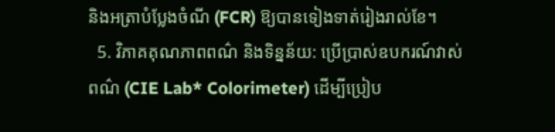និងអត្រាបំប្លែងចំណី (FCR) ឱ្យបានទៀងទាត់រៀងរាល់ខែ។
  5. វិភាគគុណភាពពណ៌ និងទិន្នន័យ: ប្រើប្រាស់ឧបករណ៍វាស់ពណ៌ (CIE Lab* Colorimeter) ដើម្បីប្រៀប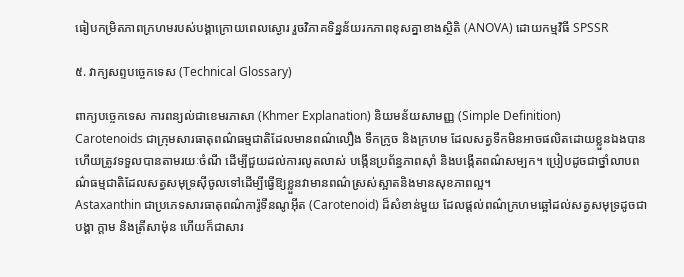ធៀបកម្រិតភាពក្រហមរបស់បង្គាក្រោយពេលស្ងោរ រួចវិភាគទិន្នន័យរកភាពខុសគ្នាខាងស្ថិតិ (ANOVA) ដោយកម្មវិធី SPSSR

៥. វាក្យសព្ទបច្ចេកទេស (Technical Glossary)

ពាក្យបច្ចេកទេស ការពន្យល់ជាខេមរភាសា (Khmer Explanation) និយមន័យសាមញ្ញ (Simple Definition)
Carotenoids ជាក្រុមសារធាតុពណ៌ធម្មជាតិដែលមានពណ៌លឿង ទឹកក្រូច និងក្រហម ដែលសត្វទឹកមិនអាចផលិតដោយខ្លួនឯងបាន ហើយត្រូវទទួលបានតាមរយៈចំណី ដើម្បីជួយដល់ការលូតលាស់ បង្កើនប្រព័ន្ធភាពស៊ាំ និងបង្កើតពណ៌សម្បក។ ប្រៀបដូចជាថ្នាំលាបពណ៌ធម្មជាតិដែលសត្វសមុទ្រស៊ីចូលទៅដើម្បីធ្វើឱ្យខ្លួនវាមានពណ៌ស្រស់ស្អាតនិងមានសុខភាពល្អ។
Astaxanthin ជាប្រភេទសារធាតុពណ៌ការ៉ូទីនណូអ៊ីត (Carotenoid) ដ៏សំខាន់មួយ ដែលផ្តល់ពណ៌ក្រហមឆ្អៅដល់សត្វសមុទ្រដូចជាបង្គា ក្តាម និងត្រីសាម៉ុន ហើយក៏ជាសារ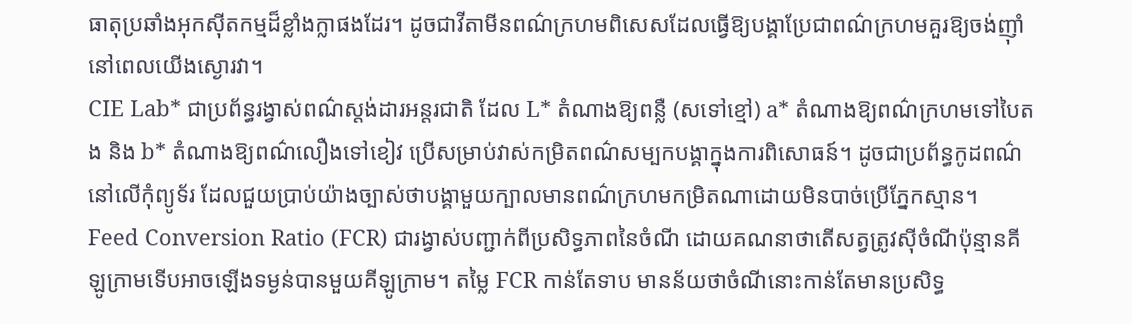ធាតុប្រឆាំងអុកស៊ីតកម្មដ៏ខ្លាំងក្លាផងដែរ។ ដូចជាវីតាមីនពណ៌ក្រហមពិសេសដែលធ្វើឱ្យបង្គាប្រែជាពណ៌ក្រហមគួរឱ្យចង់ញ៉ាំនៅពេលយើងស្ងោរវា។
CIE Lab* ជាប្រព័ន្ធរង្វាស់ពណ៌ស្តង់ដារអន្តរជាតិ ដែល L* តំណាងឱ្យពន្លឺ (សទៅខ្មៅ) a* តំណាងឱ្យពណ៌ក្រហមទៅបៃតង និង b* តំណាងឱ្យពណ៌លឿងទៅខៀវ ប្រើសម្រាប់វាស់កម្រិតពណ៌សម្បកបង្គាក្នុងការពិសោធន៍។ ដូចជាប្រព័ន្ធកូដពណ៌នៅលើកុំព្យូទ័រ ដែលជួយប្រាប់យ៉ាងច្បាស់ថាបង្គាមួយក្បាលមានពណ៌ក្រហមកម្រិតណាដោយមិនបាច់ប្រើភ្នែកស្មាន។
Feed Conversion Ratio (FCR) ជារង្វាស់បញ្ជាក់ពីប្រសិទ្ធភាពនៃចំណី ដោយគណនាថាតើសត្វត្រូវស៊ីចំណីប៉ុន្មានគីឡូក្រាមទើបអាចឡើងទម្ងន់បានមួយគីឡូក្រាម។ តម្លៃ FCR កាន់តែទាប មានន័យថាចំណីនោះកាន់តែមានប្រសិទ្ធ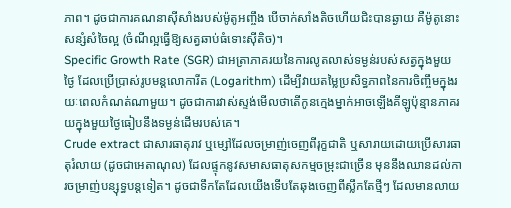ភាព។ ដូចជាការគណនាស៊ីសាំងរបស់ម៉ូតូអញ្ចឹង បើចាក់សាំងតិចហើយជិះបានឆ្ងាយ គឺម៉ូតូនោះសន្សំសំចៃល្អ (ចំណីល្អធ្វើឱ្យសត្វឆាប់ធំទោះស៊ីតិច)។
Specific Growth Rate (SGR) ជាអត្រាភាគរយនៃការលូតលាស់ទម្ងន់របស់សត្វក្នុងមួយថ្ងៃ ដែលប្រើប្រាស់រូបមន្តលោការីត (Logarithm) ដើម្បីវាយតម្លៃប្រសិទ្ធភាពនៃការចិញ្ចឹមក្នុងរយៈពេលកំណត់ណាមួយ។ ដូចជាការវាស់ស្ទង់មើលថាតើកូនក្មេងម្នាក់អាចឡើងគីឡូប៉ុន្មានភាគរយក្នុងមួយថ្ងៃធៀបនឹងទម្ងន់ដើមរបស់គេ។
Crude extract ជាសារធាតុរាវ ឬម្សៅដែលចម្រាញ់ចេញពីរុក្ខជាតិ ឬសារាយដោយប្រើសារធាតុរំលាយ (ដូចជាអេតាណុល) ដែលផ្ទុកនូវសមាសធាតុសកម្មចម្រុះជាច្រើន មុននឹងឈានដល់ការចម្រាញ់បន្សុទ្ធបន្តទៀត។ ដូចជាទឹកតែដែលយើងទើបតែឆុងចេញពីស្លឹកតែថ្មីៗ ដែលមានលាយ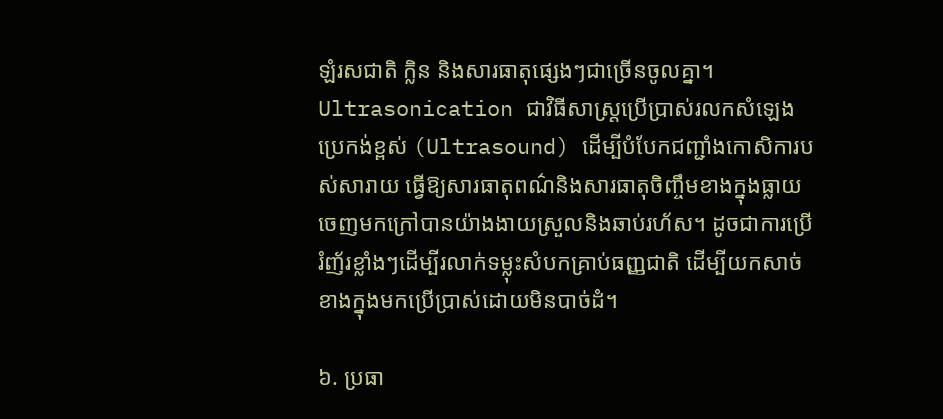ឡំរសជាតិ ក្លិន និងសារធាតុផ្សេងៗជាច្រើនចូលគ្នា។
Ultrasonication ជាវិធីសាស្ត្រប្រើប្រាស់រលកសំឡេងប្រេកង់ខ្ពស់ (Ultrasound) ដើម្បីបំបែកជញ្ជាំងកោសិការបស់សារាយ ធ្វើឱ្យសារធាតុពណ៌និងសារធាតុចិញ្ចឹមខាងក្នុងធ្លាយចេញមកក្រៅបានយ៉ាងងាយស្រួលនិងឆាប់រហ័ស។ ដូចជាការប្រើរំញ័រខ្លាំងៗដើម្បីរលាក់ទម្លុះសំបកគ្រាប់ធញ្ញជាតិ ដើម្បីយកសាច់ខាងក្នុងមកប្រើប្រាស់ដោយមិនបាច់ដំ។

៦. ប្រធា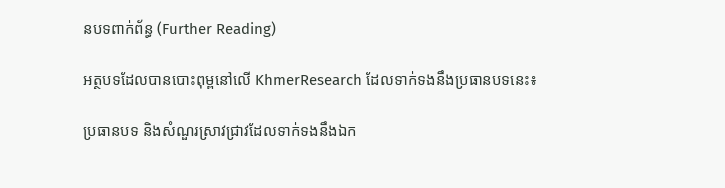នបទពាក់ព័ន្ធ (Further Reading)

អត្ថបទដែលបានបោះពុម្ពនៅលើ KhmerResearch ដែលទាក់ទងនឹងប្រធានបទនេះ៖

ប្រធានបទ និងសំណួរស្រាវជ្រាវដែលទាក់ទងនឹងឯក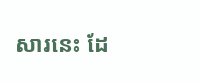សារនេះ ដែ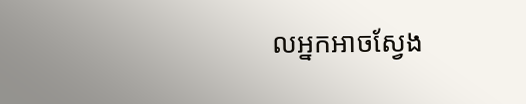លអ្នកអាចស្វែង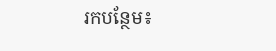រកបន្ថែម៖